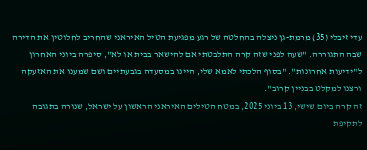עדי זיבלי (35) מרמת-גן ניצלה בהחלטה של רגע מפגיעת הטיל האיראני שהחריב לחלוטין את הדירה שבה התגוררה. "שעה לפני שזה קרה התלבטתי אם להישאר בבית או לא", סיפרה ביוני האחרון ל"ידיעות אחרונות". "בסוף הלכתי לאמא שלי, היינו במסעדה בגבעתיים ושם שמענו את האזעקה ורצנו למקלט בבניין קרוב".
זה קרה ביום שישי, 13 ביוני 2025, במטח הטילים האיראני הראשון על ישראל, שנורה בתגובה לתקיפת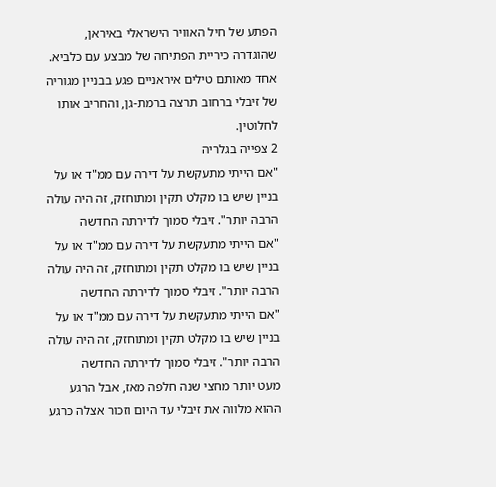הפתע של חיל האוויר הישראלי באיראן, שהוגדרה כיריית הפתיחה של מבצע עם כלביא. אחד מאותם טילים איראניים פגע בבניין מגוריה של זיבלי ברחוב תרצה ברמת-גן, והחריב אותו לחלוטין.
2 צפייה בגלריה
"אם הייתי מתעקשת על דירה עם ממ"ד או על בניין שיש בו מקלט תקין ומתוחזק, זה היה עולה הרבה יותר". זיבלי סמוך לדירתה החדשה
"אם הייתי מתעקשת על דירה עם ממ"ד או על בניין שיש בו מקלט תקין ומתוחזק, זה היה עולה הרבה יותר". זיבלי סמוך לדירתה החדשה
"אם הייתי מתעקשת על דירה עם ממ"ד או על בניין שיש בו מקלט תקין ומתוחזק, זה היה עולה הרבה יותר". זיבלי סמוך לדירתה החדשה
מעט יותר מחצי שנה חלפה מאז, אבל הרגע ההוא מלווה את זיבלי עד היום וזכור אצלה כרגע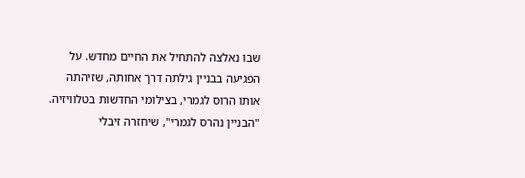שבו נאלצה להתחיל את החיים מחדש. על הפגיעה בבניין גילתה דרך אחותה, שזיהתה אותו הרוס לגמרי, בצילומי החדשות בטלוויזיה.
"הבניין נהרס לגמרי", שיחזרה זיבלי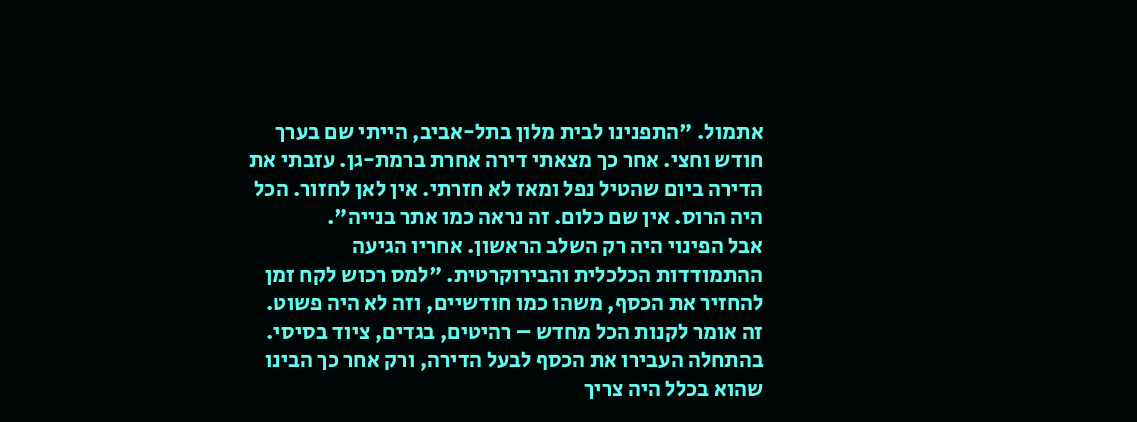אתמול. "התפנינו לבית מלון בתל-אביב, הייתי שם בערך חודש וחצי. אחר כך מצאתי דירה אחרת ברמת-גן. עזבתי את הדירה ביום שהטיל נפל ומאז לא חזרתי. אין לאן לחזור. הכל היה הרוס. אין שם כלום. זה נראה כמו אתר בנייה".
אבל הפינוי היה רק השלב הראשון. אחריו הגיעה ההתמודדות הכלכלית והבירוקרטית. "למס רכוש לקח זמן להחזיר את הכסף, משהו כמו חודשיים, וזה לא היה פשוט. זה אומר לקנות הכל מחדש – רהיטים, בגדים, ציוד בסיסי. בהתחלה העבירו את הכסף לבעל הדירה, ורק אחר כך הבינו שהוא בכלל היה צריך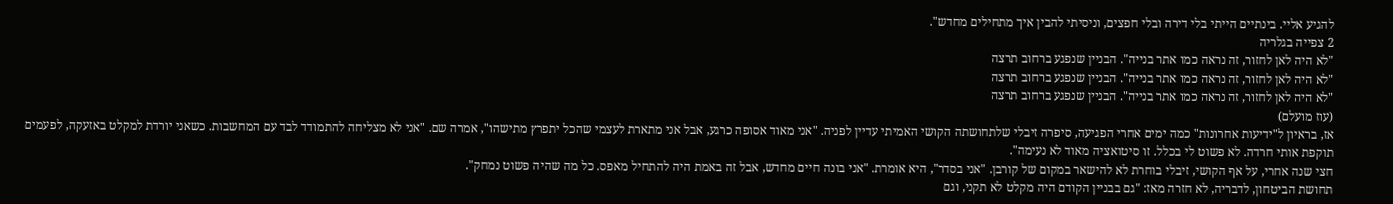להגיע אליי. בינתיים הייתי בלי דירה ובלי חפצים, וניסיתי להבין איך מתחילים מחדש".
2 צפייה בגלריה
"לא היה לאן לחזור, זה נראה כמו אתר בנייה". הבניין שנפגע ברחוב תרצה
"לא היה לאן לחזור, זה נראה כמו אתר בנייה". הבניין שנפגע ברחוב תרצה
"לא היה לאן לחזור, זה נראה כמו אתר בנייה". הבניין שנפגע ברחוב תרצה
(עוז מועלם)
אז, בראיון ל"ידיעות אחרונות" כמה ימים אחרי הפגיעה, סיפרה זיבלי שלתחושתה הקושי האמיתי עדיין לפניה. "אני מאוד אסופה כרגע, אבל אני מתארת לעצמי שהכל יתפרץ מתישהו", אמרה שם. "אני לא מצליחה להתמודד לבד עם המחשבות. כשאני יורדת למקלט באזעקה, לפעמים תוקפת אותי חרדה. לא פשוט לי בכלל. זו סיטואציה מאוד לא נעימה".
חצי שנה אחרי, על אף הקושי, זיבלי בוחרת לא להישאר במקום של קורבן. "אני בסדר", היא אומרת. "אני בונה חיים מחדש, אבל זה באמת היה להתחיל מאפס. כל מה שהיה פשוט נמחק".
תחושת הביטחון, לדבריה, לא חזרה מאז: "גם בבניין הקודם היה מקלט לא תקני, וגם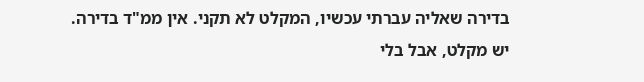בדירה שאליה עברתי עכשיו, המקלט לא תקני. אין ממ"ד בדירה. יש מקלט, אבל בלי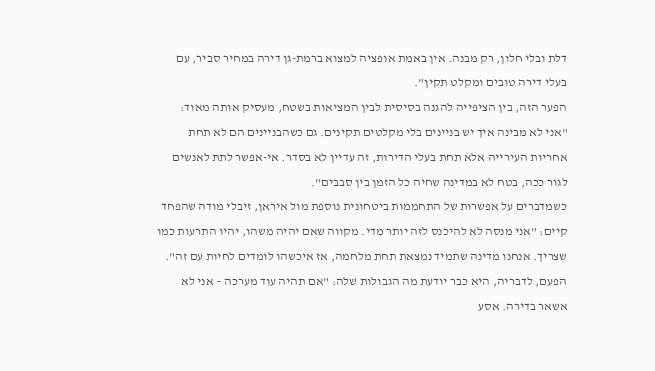דלת ובלי חלון, רק מבנה. אין באמת אופציה למצוא ברמת-גן דירה במחיר סביר, עם בעלי דירה טובים ומקלט תקין".
הפער הזה, בין הציפייה להגנה בסיסית לבין המציאות בשטח, מעסיק אותה מאוד: "אני לא מבינה איך יש בניינים בלי מקלטים תקינים. גם כשהבניינים הם לא תחת אחריות העירייה אלא תחת בעלי הדירות, זה עדיין לא בסדר. אי-אפשר לתת לאנשים לגור ככה, בטח לא במדינה שחיה כל הזמן בין סבבים".
כשמדברים על אפשרות של התחממות ביטחונית נוספת מול איראן, זיבלי מודה שהפחד קיים: "אני מנסה לא להיכנס לזה יותר מדי. מקווה שאם יהיה משהו, יהיו התרעות כמו שצריך. אנחנו מדינה שתמיד נמצאת תחת מלחמה, אז איכשהו לומדים לחיות עם זה".
הפעם, לדבריה, היא כבר יודעת מה הגבולות שלה: "אם תהיה עוד מערכה – אני לא אשאר בדירה. אסע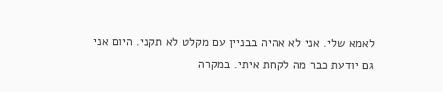לאמא שלי. אני לא אהיה בבניין עם מקלט לא תקני. היום אני גם יודעת כבר מה לקחת איתי. במקרה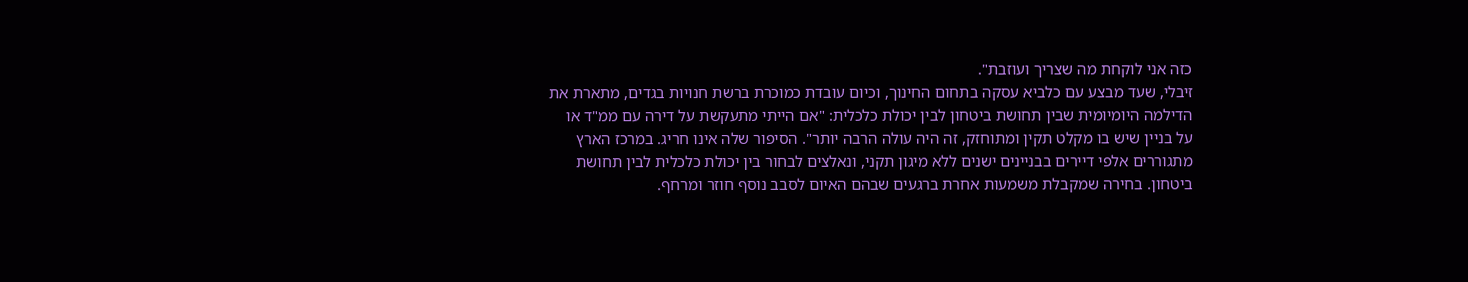כזה אני לוקחת מה שצריך ועוזבת".
זיבלי, שעד מבצע עם כלביא עסקה בתחום החינוך, וכיום עובדת כמוכרת ברשת חנויות בגדים, מתארת את הדילמה היומיומית שבין תחושת ביטחון לבין יכולת כלכלית: "אם הייתי מתעקשת על דירה עם ממ"ד או על בניין שיש בו מקלט תקין ומתוחזק, זה היה עולה הרבה יותר". הסיפור שלה אינו חריג. במרכז הארץ מתגוררים אלפי דיירים בבניינים ישנים ללא מיגון תקני, ונאלצים לבחור בין יכולת כלכלית לבין תחושת ביטחון. בחירה שמקבלת משמעות אחרת ברגעים שבהם האיום לסבב נוסף חוזר ומרחף.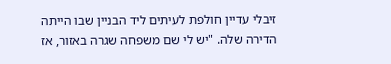זיבלי עדיין חולפת לעיתים ליד הבניין שבו הייתה הדירה שלה. "יש לי שם משפחה שגרה באזור, אז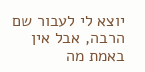יוצא לי לעבור שם הרבה, אבל אין באמת מה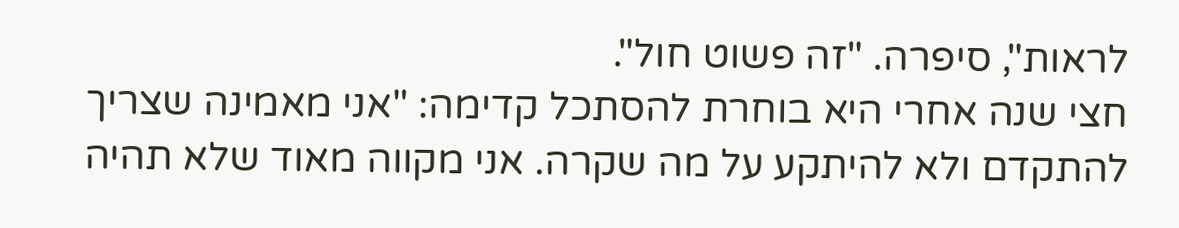לראות", סיפרה. "זה פשוט חול".
חצי שנה אחרי היא בוחרת להסתכל קדימה: "אני מאמינה שצריך להתקדם ולא להיתקע על מה שקרה. אני מקווה מאוד שלא תהיה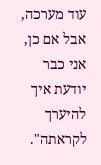עוד מערכה, אבל אם כן, אני כבר יודעת איך להיערך לקראתה".